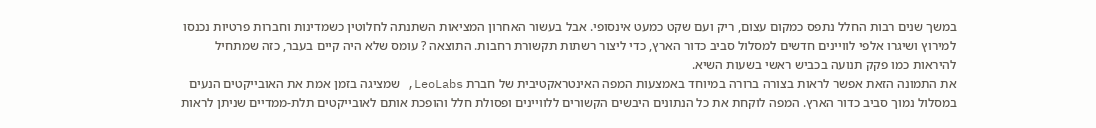במשך שנים רבות החלל נתפס כמקום עצום, ריק ועם שקט כמעט אינסופי. אבל בעשור האחרון המציאות השתנתה לחלוטין כשמדינות וחברות פרטיות נכנסו למירוץ ושיגרו אלפי לוויינים חדשים למסלול סביב כדור הארץ, כדי ליצור רשתות תקשורת רחבות. התוצאה ? עומס שלא היה קיים בעבר, כזה שמתחיל להיראות כמו פקק תנועה בכביש ראשי בשעות השיא.
את התמונה הזאת אפשר לראות בצורה ברורה במיוחד באמצעות המפה האינטראקטיבית של חברת LeoLabs, שמציגה בזמן אמת את האובייקטים הנעים במסלול נמוך סביב כדור הארץ. המפה לוקחת את כל הנתונים היבשים הקשורים ללוויינים ופסולת חלל והופכת אותם לאובייקטים תלת-ממדיים שניתן לראות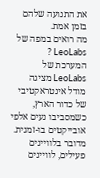את התנועה שלהם בזמן אמת.
מה רואים במפה של LeoLabs ?
המערכת של LeoLabs מציגה מודל אינטראקטיבי של כדור הארץ, כשמסביבו נעים אלפי אובייקטים בו-זמנית. מדובר בלוויינים פעילים, לוויינים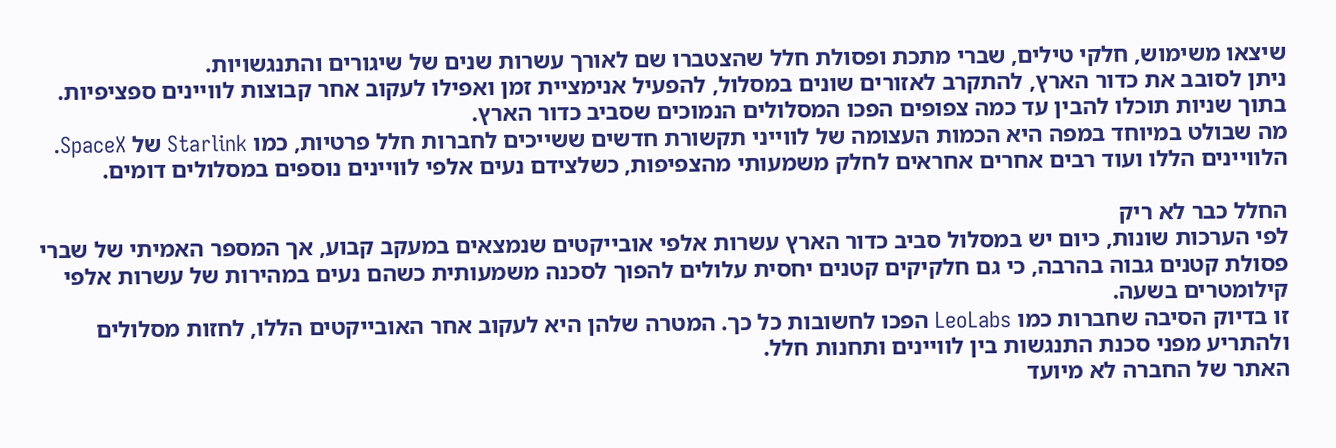שיצאו משימוש, חלקי טילים, שברי מתכת ופסולת חלל שהצטברו שם לאורך עשרות שנים של שיגורים והתנגשויות.
ניתן לסובב את כדור הארץ, להתקרב לאזורים שונים במסלול, להפעיל אנימציית זמן ואפילו לעקוב אחר קבוצות לוויינים ספציפיות. בתוך שניות תוכלו להבין עד כמה צפופים הפכו המסלולים הנמוכים שסביב כדור הארץ.
מה שבולט במיוחד במפה היא הכמות העצומה של לווייני תקשורת חדשים ששייכים לחברות חלל פרטיות, כמו Starlink של SpaceX. הלוויינים הללו ועוד רבים אחרים אחראים לחלק משמעותי מהצפיפות, כשלצידם נעים אלפי לוויינים נוספים במסלולים דומים.

החלל כבר לא ריק
לפי הערכות שונות, כיום יש במסלול סביב כדור הארץ עשרות אלפי אובייקטים שנמצאים במעקב קבוע, אך המספר האמיתי של שברי פסולת קטנים גבוה בהרבה, כי גם חלקיקים קטנים יחסית עלולים להפוך לסכנה משמעותית כשהם נעים במהירות של עשרות אלפי קילומטרים בשעה.
זו בדיוק הסיבה שחברות כמו LeoLabs הפכו לחשובות כל כך. המטרה שלהן היא לעקוב אחר האובייקטים הללו, לחזות מסלולים ולהתריע מפני סכנת התנגשות בין לוויינים ותחנות חלל.
האתר של החברה לא מיועד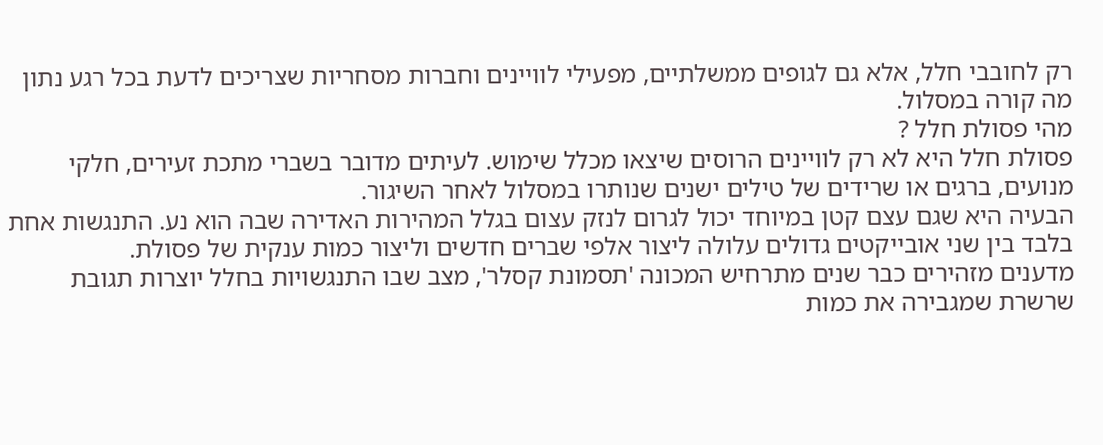רק לחובבי חלל, אלא גם לגופים ממשלתיים, מפעילי לוויינים וחברות מסחריות שצריכים לדעת בכל רגע נתון מה קורה במסלול.
מהי פסולת חלל ?
פסולת חלל היא לא רק לוויינים הרוסים שיצאו מכלל שימוש. לעיתים מדובר בשברי מתכת זעירים, חלקי מנועים, ברגים או שרידים של טילים ישנים שנותרו במסלול לאחר השיגור.
הבעיה היא שגם עצם קטן במיוחד יכול לגרום לנזק עצום בגלל המהירות האדירה שבה הוא נע. התנגשות אחת בלבד בין שני אובייקטים גדולים עלולה ליצור אלפי שברים חדשים וליצור כמות ענקית של פסולת.
מדענים מזהירים כבר שנים מתרחיש המכונה 'תסמונת קסלר', מצב שבו התנגשויות בחלל יוצרות תגובת שרשרת שמגבירה את כמות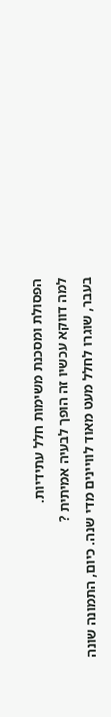הפסולת ומסכנת משימות חלל עתידיות.
למה דווקא עכשיו זה הופך לבעיה אמיתית ?
בעבר, שוגרו לחלל מעט מאוד לוויינים מדי שנה. כיום, התמונה שונה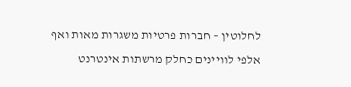לחלוטין – חברות פרטיות משגרות מאות ואף אלפי לוויינים כחלק מרשתות אינטרנט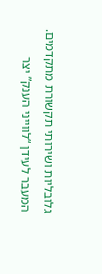גלובליות ושירותי תקשורת מתקדמים.
המעבר לעידן “לווייני הענק” יצר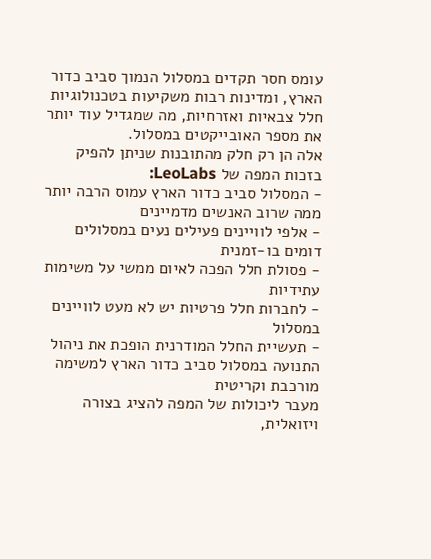עומס חסר תקדים במסלול הנמוך סביב כדור הארץ, ומדינות רבות משקיעות בטכנולוגיות חלל צבאיות ואזרחיות, מה שמגדיל עוד יותר את מספר האובייקטים במסלול.
אלה הן רק חלק מהתובנות שניתן להפיק בזכות המפה של LeoLabs:
- המסלול סביב כדור הארץ עמוס הרבה יותר ממה שרוב האנשים מדמיינים
- אלפי לוויינים פעילים נעים במסלולים דומים בו-זמנית
- פסולת חלל הפכה לאיום ממשי על משימות עתידיות
- לחברות חלל פרטיות יש לא מעט לוויינים במסלול
- תעשיית החלל המודרנית הופכת את ניהול התנועה במסלול סביב כדור הארץ למשימה מורכבת וקריטית
מעבר ליכולות של המפה להציג בצורה ויזואלית,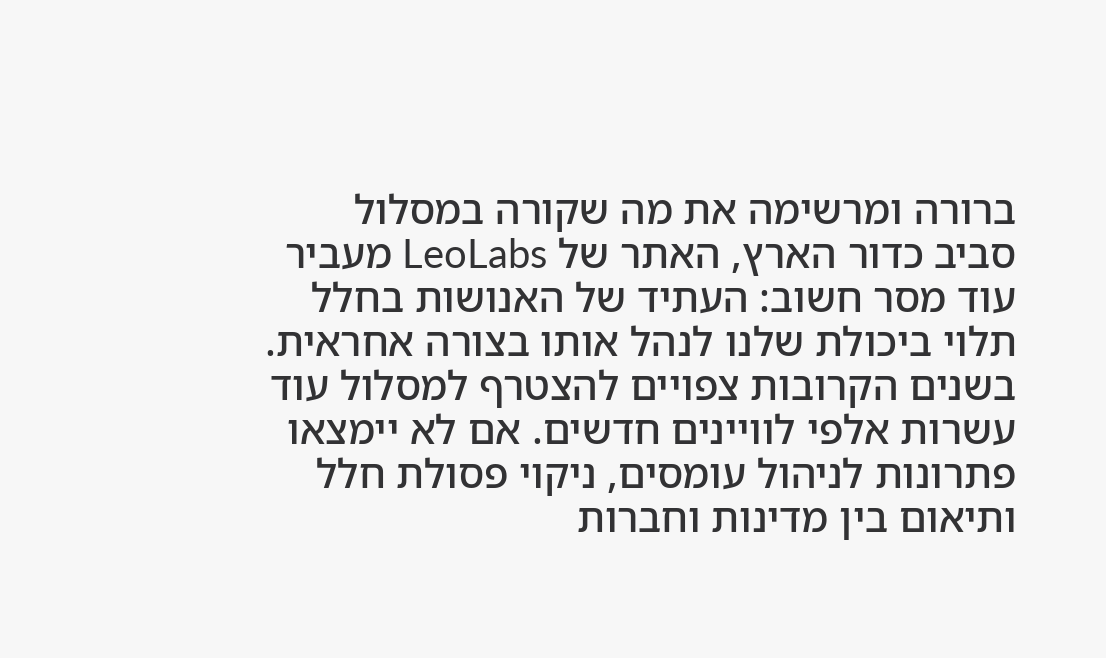ברורה ומרשימה את מה שקורה במסלול סביב כדור הארץ, האתר של LeoLabs מעביר עוד מסר חשוב: העתיד של האנושות בחלל תלוי ביכולת שלנו לנהל אותו בצורה אחראית.
בשנים הקרובות צפויים להצטרף למסלול עוד עשרות אלפי לוויינים חדשים. אם לא יימצאו פתרונות לניהול עומסים, ניקוי פסולת חלל ותיאום בין מדינות וחברות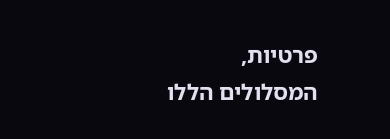פרטיות, המסלולים הללו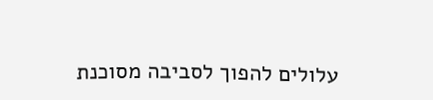עלולים להפוך לסביבה מסוכנת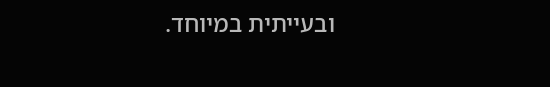ובעייתית במיוחד.